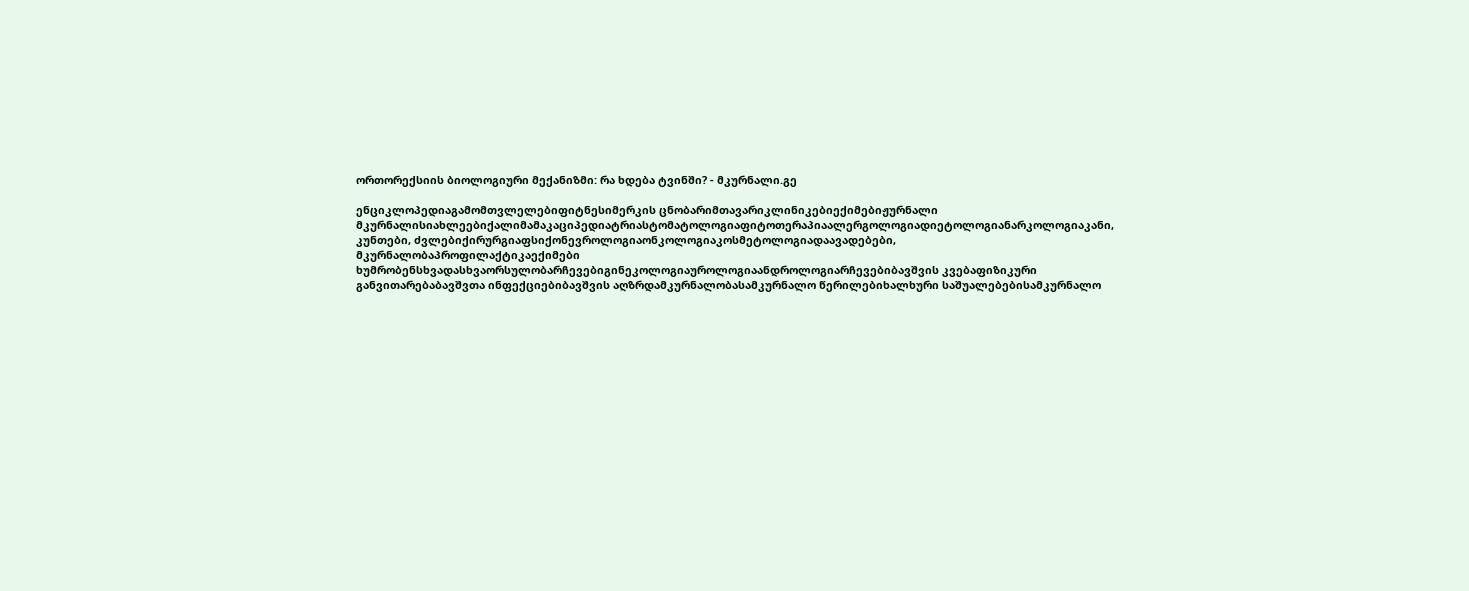ორთორექსიის ბიოლოგიური მექანიზმი: რა ხდება ტვინში? - მკურნალი.გე

ენციკლოპედიაგამომთვლელებიფიტნესიმერკის ცნობარიმთავარიკლინიკებიექიმებიჟურნალი მკურნალისიახლეებიქალიმამაკაციპედიატრიასტომატოლოგიაფიტოთერაპიაალერგოლოგიადიეტოლოგიანარკოლოგიაკანი, კუნთები, ძვლებიქირურგიაფსიქონევროლოგიაონკოლოგიაკოსმეტოლოგიადაავადებები, მკურნალობაპროფილაქტიკაექიმები ხუმრობენსხვადასხვაორსულობარჩევებიგინეკოლოგიაუროლოგიაანდროლოგიარჩევებიბავშვის კვებაფიზიკური განვითარებაბავშვთა ინფექციებიბავშვის აღზრდამკურნალობასამკურნალო წერილებიხალხური საშუალებებისამკურნალო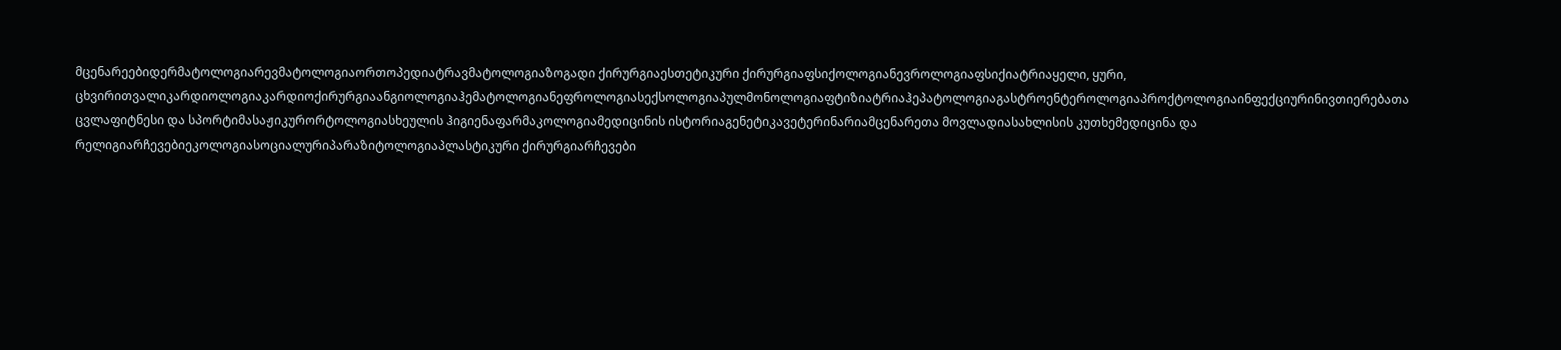მცენარეებიდერმატოლოგიარევმატოლოგიაორთოპედიატრავმატოლოგიაზოგადი ქირურგიაესთეტიკური ქირურგიაფსიქოლოგიანევროლოგიაფსიქიატრიაყელი, ყური, ცხვირითვალიკარდიოლოგიაკარდიოქირურგიაანგიოლოგიაჰემატოლოგიანეფროლოგიასექსოლოგიაპულმონოლოგიაფტიზიატრიაჰეპატოლოგიაგასტროენტეროლოგიაპროქტოლოგიაინფექციურინივთიერებათა ცვლაფიტნესი და სპორტიმასაჟიკურორტოლოგიასხეულის ჰიგიენაფარმაკოლოგიამედიცინის ისტორიაგენეტიკავეტერინარიამცენარეთა მოვლადიასახლისის კუთხემედიცინა და რელიგიარჩევებიეკოლოგიასოციალურიპარაზიტოლოგიაპლასტიკური ქირურგიარჩევები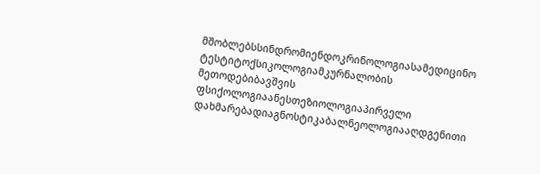მშობლებსსინდრომიენდოკრინოლოგიასამედიცინო ტესტიტოქსიკოლოგიამკურნალობის მეთოდებიბავშვის ფსიქოლოგიაანესთეზიოლოგიაპირველი დახმარებადიაგნოსტიკაბალნეოლოგიააღდგენითი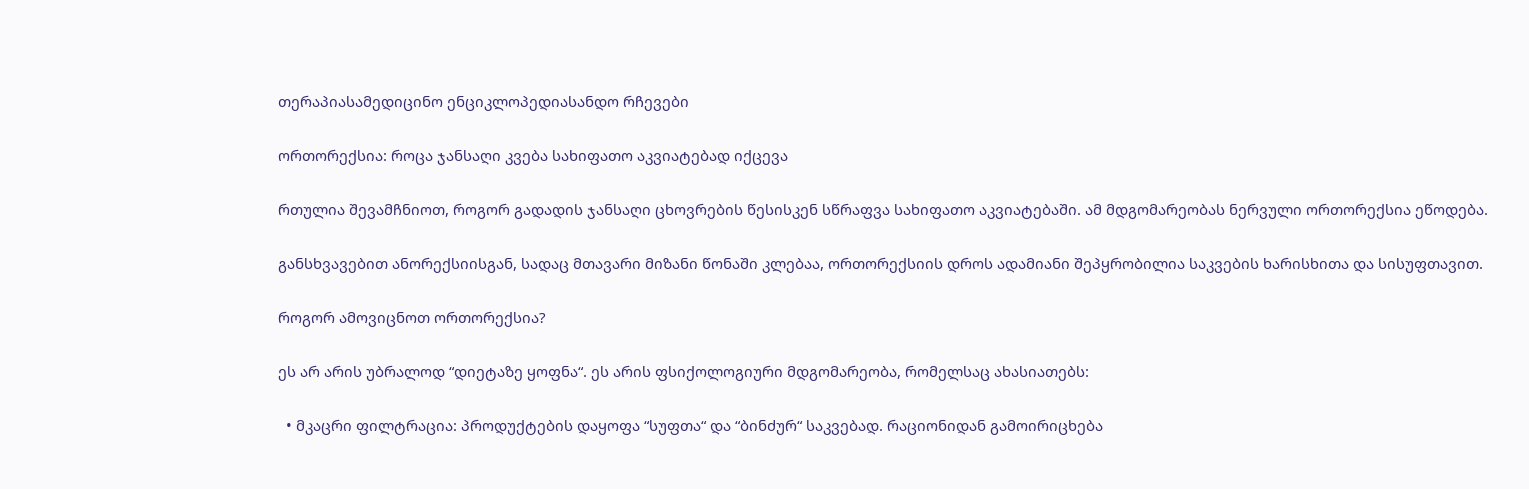თერაპიასამედიცინო ენციკლოპედიასანდო რჩევები

ორთორექსია: როცა ჯანსაღი კვება სახიფათო აკვიატებად იქცევა

რთულია შევამჩნიოთ, როგორ გადადის ჯანსაღი ცხოვრების წესისკენ სწრაფვა სახიფათო აკვიატებაში. ამ მდგომარეობას ნერვული ორთორექსია ეწოდება.

განსხვავებით ანორექსიისგან, სადაც მთავარი მიზანი წონაში კლებაა, ორთორექსიის დროს ადამიანი შეპყრობილია საკვების ხარისხითა და სისუფთავით.

როგორ ამოვიცნოთ ორთორექსია?

ეს არ არის უბრალოდ “დიეტაზე ყოფნა“. ეს არის ფსიქოლოგიური მდგომარეობა, რომელსაც ახასიათებს:

  • მკაცრი ფილტრაცია: პროდუქტების დაყოფა “სუფთა“ და “ბინძურ“ საკვებად. რაციონიდან გამოირიცხება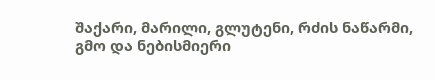შაქარი, მარილი, გლუტენი, რძის ნაწარმი, გმო და ნებისმიერი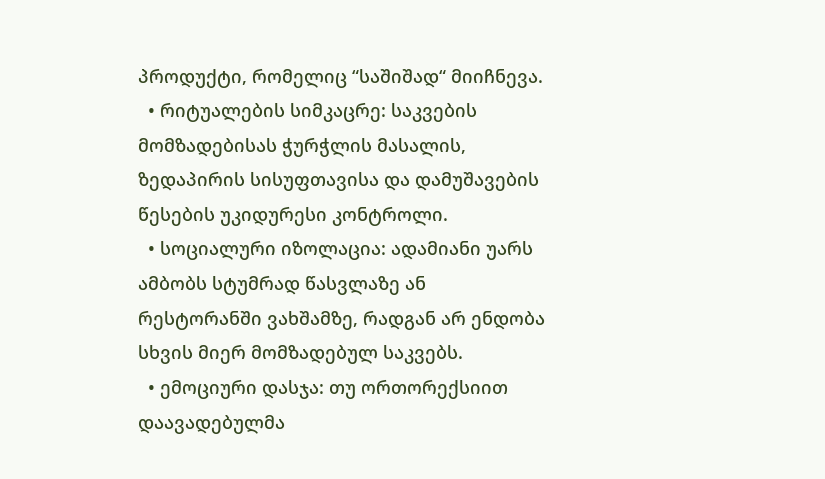პროდუქტი, რომელიც “საშიშად“ მიიჩნევა.
  • რიტუალების სიმკაცრე: საკვების მომზადებისას ჭურჭლის მასალის, ზედაპირის სისუფთავისა და დამუშავების წესების უკიდურესი კონტროლი.
  • სოციალური იზოლაცია: ადამიანი უარს ამბობს სტუმრად წასვლაზე ან რესტორანში ვახშამზე, რადგან არ ენდობა სხვის მიერ მომზადებულ საკვებს.
  • ემოციური დასჯა: თუ ორთორექსიით დაავადებულმა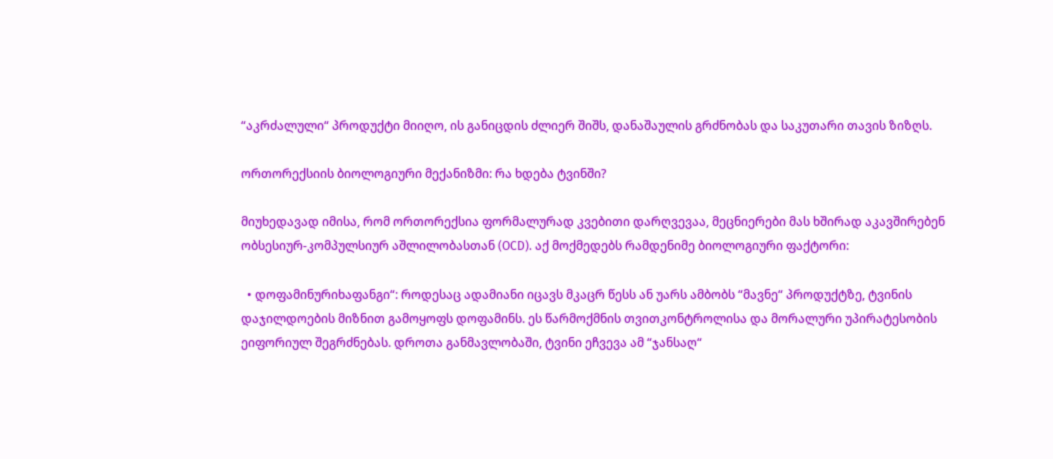“აკრძალული“ პროდუქტი მიიღო, ის განიცდის ძლიერ შიშს, დანაშაულის გრძნობას და საკუთარი თავის ზიზღს.

ორთორექსიის ბიოლოგიური მექანიზმი: რა ხდება ტვინში?

მიუხედავად იმისა, რომ ორთორექსია ფორმალურად კვებითი დარღვევაა, მეცნიერები მას ხშირად აკავშირებენ ობსესიურ-კომპულსიურ აშლილობასთან (OCD). აქ მოქმედებს რამდენიმე ბიოლოგიური ფაქტორი:

  • დოფამინურიხაფანგი“: როდესაც ადამიანი იცავს მკაცრ წესს ან უარს ამბობს “მავნე“ პროდუქტზე, ტვინის დაჯილდოების მიზნით გამოყოფს დოფამინს. ეს წარმოქმნის თვითკონტროლისა და მორალური უპირატესობის ეიფორიულ შეგრძნებას. დროთა განმავლობაში, ტვინი ეჩვევა ამ “ჯანსაღ“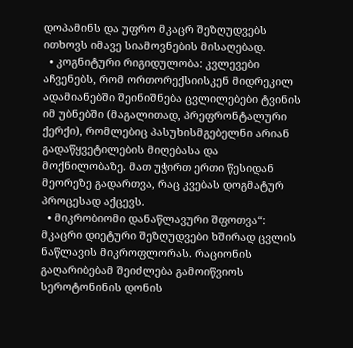დოპამინს და უფრო მკაცრ შეზღუდვებს ითხოვს იმავე სიამოვნების მისაღებად.
  • კოგნიტური რიგიდულობა: კვლევები აჩვენებს, რომ ორთორექსიისკენ მიდრეკილ ადამიანებში შეინიშნება ცვლილებები ტვინის იმ უბნებში (მაგალითად, პრეფრონტალური ქერქი), რომლებიც პასუხისმგებელნი არიან გადაწყვეტილების მიღებასა და მოქნილობაზე. მათ უჭირთ ერთი წესიდან მეორეზე გადართვა, რაც კვებას დოგმატურ პროცესად აქცევს.
  • მიკრობიომი დანაწლავური შფოთვა“: მკაცრი დიეტური შეზღუდვები ხშირად ცვლის ნაწლავის მიკროფლორას. რაციონის გაღარიბებამ შეიძლება გამოიწვიოს სეროტონინის დონის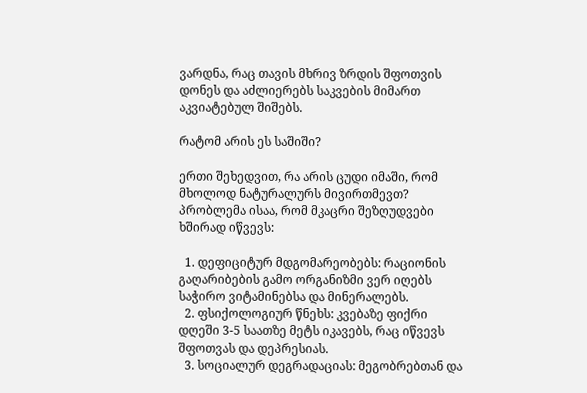ვარდნა, რაც თავის მხრივ ზრდის შფოთვის დონეს და აძლიერებს საკვების მიმართ აკვიატებულ შიშებს.

რატომ არის ეს საშიში?

ერთი შეხედვით, რა არის ცუდი იმაში, რომ მხოლოდ ნატურალურს მივირთმევთ? პრობლემა ისაა, რომ მკაცრი შეზღუდვები ხშირად იწვევს:

  1. დეფიციტურ მდგომარეობებს: რაციონის გაღარიბების გამო ორგანიზმი ვერ იღებს საჭირო ვიტამინებსა და მინერალებს.
  2. ფსიქოლოგიურ წნეხს: კვებაზე ფიქრი დღეში 3-5 საათზე მეტს იკავებს, რაც იწვევს შფოთვას და დეპრესიას.
  3. სოციალურ დეგრადაციას: მეგობრებთან და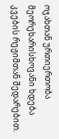ოჯახთან ურთიერთობა მეორეხარისხოვანი ხდება კვების რეჟიმთან შედარებით.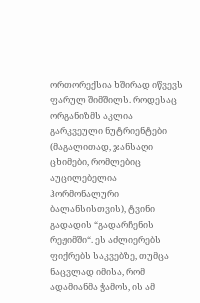ორთორექსია ხშირად იწვევს ფარულ შიმშილს. როდესაც ორგანიზმს აკლია გარკვეული ნუტრიენტები (მაგალითად, ჯანსაღი ცხიმები, რომლებიც აუცილებელია ჰორმონალური ბალანსისთვის), ტვინი გადადის “გადარჩენის რეჟიმში“. ეს აძლიერებს ფიქრებს საკვებზე, თუმცა ნაცვლად იმისა, რომ ადამიანმა ჭამოს, ის ამ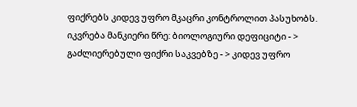ფიქრებს კიდევ უფრო მკაცრი კონტროლით პასუხობს. იკვრება მანკიერი წრე: ბიოლოგიური დეფიციტი - > გაძლიერებული ფიქრი საკვებზე - > კიდევ უფრო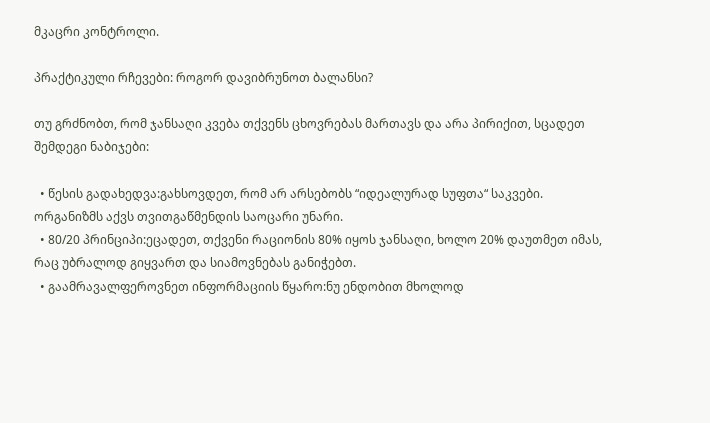მკაცრი კონტროლი.

პრაქტიკული რჩევები: როგორ დავიბრუნოთ ბალანსი?

თუ გრძნობთ, რომ ჯანსაღი კვება თქვენს ცხოვრებას მართავს და არა პირიქით, სცადეთ შემდეგი ნაბიჯები:

  • წესის გადახედვა:გახსოვდეთ, რომ არ არსებობს “იდეალურად სუფთა“ საკვები. ორგანიზმს აქვს თვითგაწმენდის საოცარი უნარი.
  • 80/20 პრინციპი:ეცადეთ, თქვენი რაციონის 80% იყოს ჯანსაღი, ხოლო 20% დაუთმეთ იმას, რაც უბრალოდ გიყვართ და სიამოვნებას განიჭებთ.
  • გაამრავალფეროვნეთ ინფორმაციის წყარო:ნუ ენდობით მხოლოდ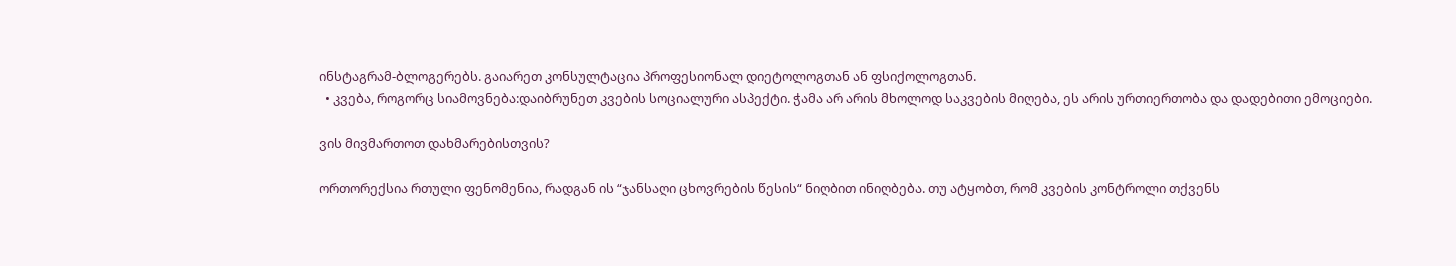ინსტაგრამ-ბლოგერებს. გაიარეთ კონსულტაცია პროფესიონალ დიეტოლოგთან ან ფსიქოლოგთან.
  • კვება, როგორც სიამოვნება:დაიბრუნეთ კვების სოციალური ასპექტი. ჭამა არ არის მხოლოდ საკვების მიღება, ეს არის ურთიერთობა და დადებითი ემოციები.

ვის მივმართოთ დახმარებისთვის?

ორთორექსია რთული ფენომენია, რადგან ის “ჯანსაღი ცხოვრების წესის“ ნიღბით ინიღბება. თუ ატყობთ, რომ კვების კონტროლი თქვენს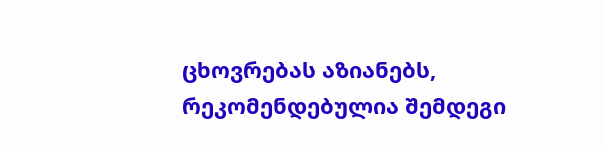ცხოვრებას აზიანებს, რეკომენდებულია შემდეგი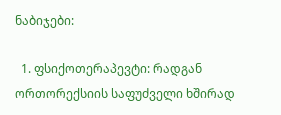ნაბიჯები:

  1. ფსიქოთერაპევტი: რადგან ორთორექსიის საფუძველი ხშირად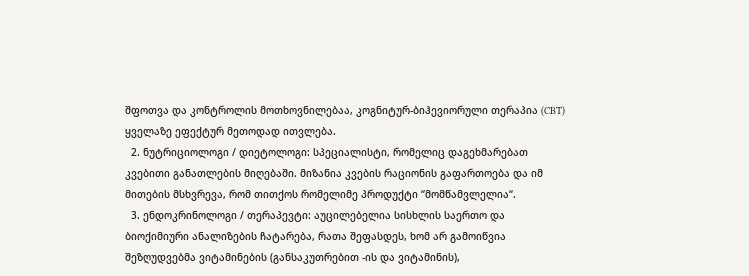შფოთვა და კონტროლის მოთხოვნილებაა, კოგნიტურ-ბიჰევიორული თერაპია (CBT) ყველაზე ეფექტურ მეთოდად ითვლება.
  2. ნუტრიციოლოგი / დიეტოლოგი: სპეციალისტი, რომელიც დაგეხმარებათ კვებითი განათლების მიღებაში. მიზანია კვების რაციონის გაფართოება და იმ მითების მსხვრევა, რომ თითქოს რომელიმე პროდუქტი “მომწამვლელია“.
  3. ენდოკრინოლოგი / თერაპევტი: აუცილებელია სისხლის საერთო და ბიოქიმიური ანალიზების ჩატარება, რათა შეფასდეს, ხომ არ გამოიწვია შეზღუდვებმა ვიტამინების (განსაკუთრებით -ის და ვიტამინის),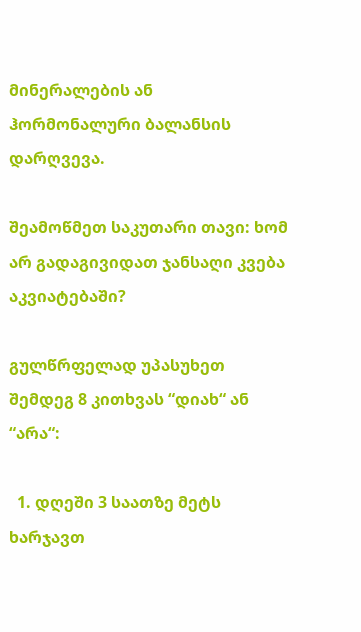მინერალების ან ჰორმონალური ბალანსის დარღვევა.

შეამოწმეთ საკუთარი თავი: ხომ არ გადაგივიდათ ჯანსაღი კვება აკვიატებაში?

გულწრფელად უპასუხეთ შემდეგ 8 კითხვას “დიახ“ ან “არა“:

  1. დღეში 3 საათზე მეტს ხარჯავთ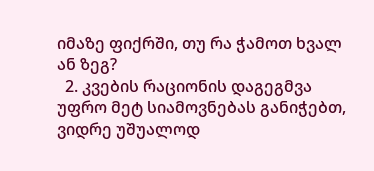იმაზე ფიქრში, თუ რა ჭამოთ ხვალ ან ზეგ?
  2. კვების რაციონის დაგეგმვა უფრო მეტ სიამოვნებას განიჭებთ, ვიდრე უშუალოდ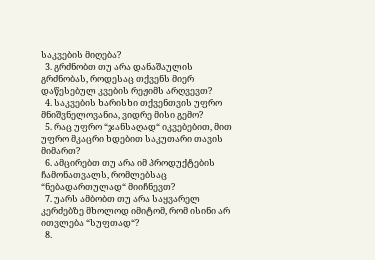საკვების მიღება?
  3. გრძნობთ თუ არა დანაშაულის გრძნობას, როდესაც თქვენს მიერ დაწესებულ კვების რეჟიმს არღვევთ?
  4. საკვების ხარისხი თქვენთვის უფრო მნიშვნელოვანია, ვიდრე მისი გემო?
  5. რაც უფრო “ჯანსაღად“ იკვებებით, მით უფრო მკაცრი ხდებით საკუთარი თავის მიმართ?
  6. ამცირებთ თუ არა იმ პროდუქტების ჩამონათვალს, რომლებსაც “ნებადართულად“ მიიჩნევთ?
  7. უარს ამბობთ თუ არა საყვარელ კერძებზე მხოლოდ იმიტომ, რომ ისინი არ ითვლება “სუფთად“?
  8.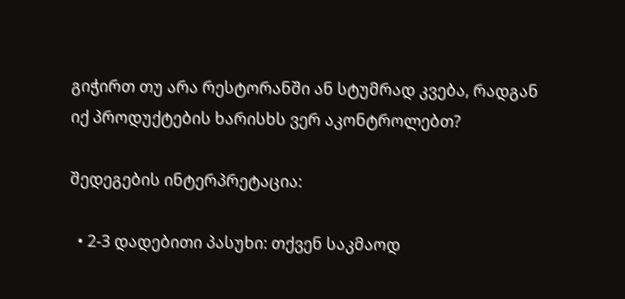გიჭირთ თუ არა რესტორანში ან სტუმრად კვება, რადგან იქ პროდუქტების ხარისხს ვერ აკონტროლებთ?

შედეგების ინტერპრეტაცია:

  • 2-3 დადებითი პასუხი: თქვენ საკმაოდ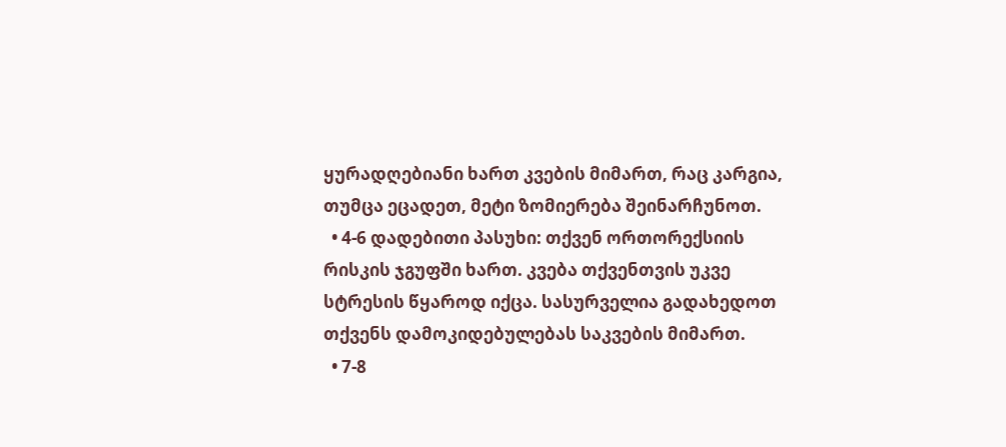ყურადღებიანი ხართ კვების მიმართ, რაც კარგია, თუმცა ეცადეთ, მეტი ზომიერება შეინარჩუნოთ.
  • 4-6 დადებითი პასუხი: თქვენ ორთორექსიის რისკის ჯგუფში ხართ. კვება თქვენთვის უკვე სტრესის წყაროდ იქცა. სასურველია გადახედოთ თქვენს დამოკიდებულებას საკვების მიმართ.
  • 7-8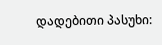დადებითი პასუხი: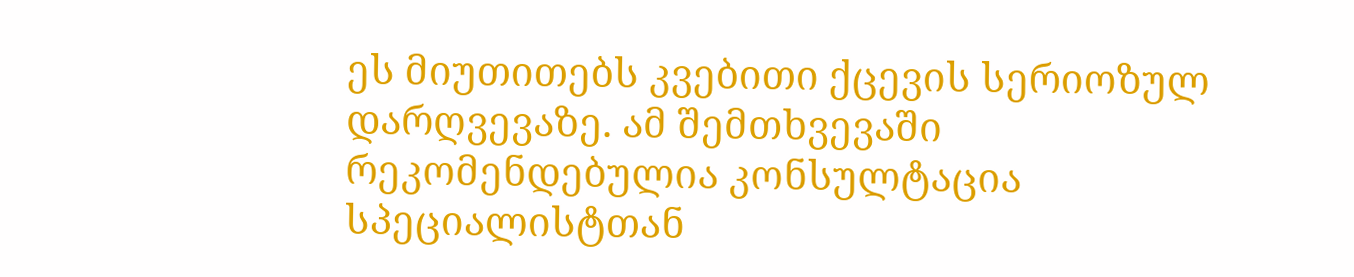ეს მიუთითებს კვებითი ქცევის სერიოზულ დარღვევაზე. ამ შემთხვევაში რეკომენდებულია კონსულტაცია სპეციალისტთან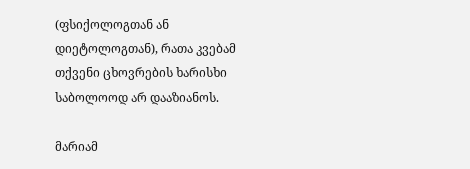(ფსიქოლოგთან ან დიეტოლოგთან), რათა კვებამ თქვენი ცხოვრების ხარისხი საბოლოოდ არ დააზიანოს.

მარიამ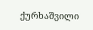ქურხაშვილი